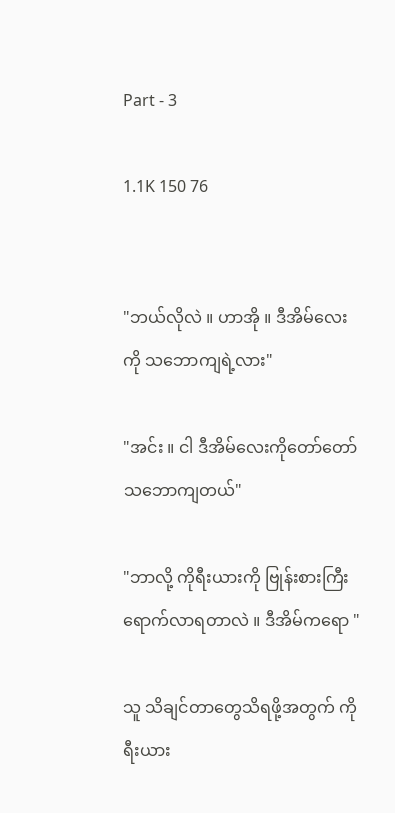Part - 3

1.1K 150 76


"ဘယ်လိုလဲ ။ ဟာအို ။ ဒီအိမ်လေးကို သဘောကျရဲ့လား"

"အင်း ။ ငါ ဒီအိမ်လေးကိုတော်တော်သဘောကျတယ်"

"ဘာလို့ ကိုရီးယားကို ဗြုန်းစားကြီးရောက်လာရတာလဲ ။ ဒီအိမ်ကရော "

သူ သိချင်တာတွေသိရဖို့အတွက် ကိုရီးယား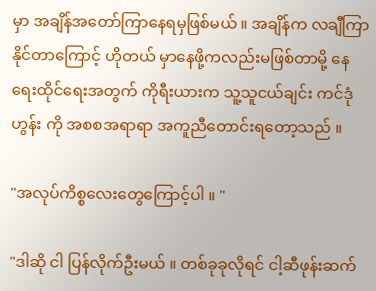မှာ အချိန်အတော်ကြာနေရမှဖြစ်မယ် ။ အချိန်က လချီကြာနိုင်တာကြောင့် ဟိုတယ် မှာနေဖို့ကလည်းမဖြစ်တာမို့ နေရေး‌ထိုင်ရေးအတွက် ကိုရီးယားက သူ့သူငယ်ချင်း ကင်ဒုံဟွန်း ကို အစစအရာရာ အကူညီတောင်းရတော့သည် ။

"အလုပ်ကိစ္စလေးတွေကြောင့်ပါ ။ "

"ဒါဆို ငါ ပြန်လိုက်ဦးမယ် ။ တစ်ခုခုလိုရင် ငါ့ဆီဖုန်းဆက်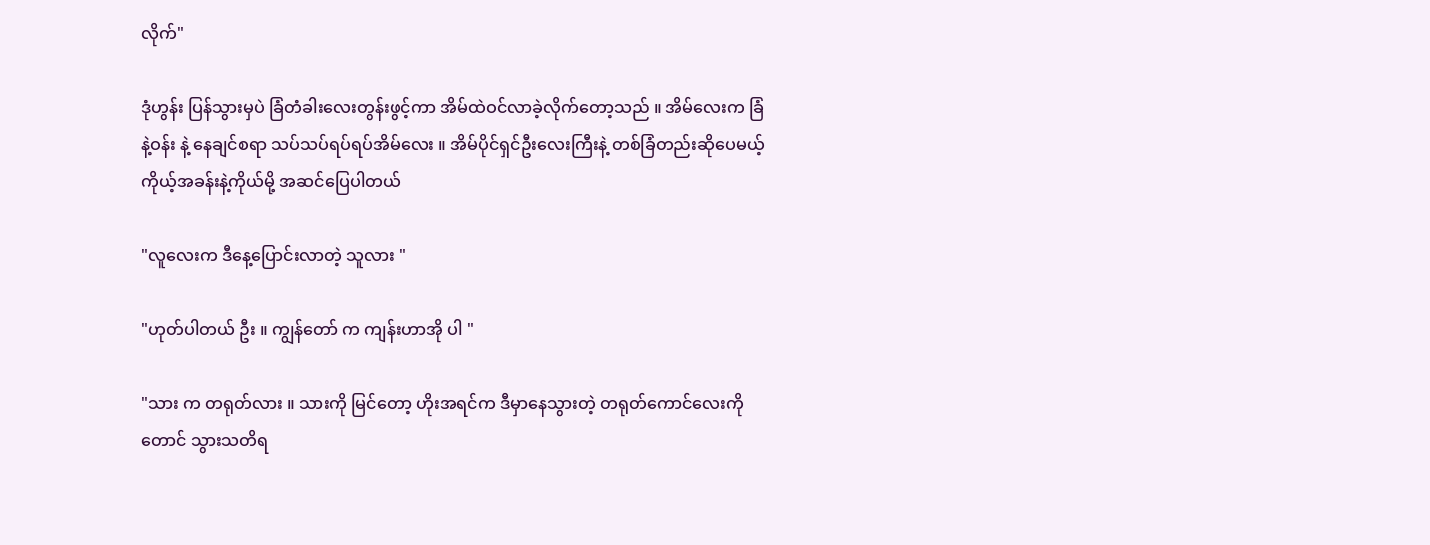လိုက်"

ဒုံဟွန်း ပြန်သွားမှပဲ ခြံတံခါးလေးတွန်းဖွင့်ကာ အိမ်ထဲဝင်လာခဲ့လိုက်တော့သည် ။ အိမ်လေးက ခြံနဲ့ဝန်း နဲ့ နေချင်စရာ သပ်သပ်ရပ်ရပ်အိမ်လေး ။ အိမ်ပိုင်ရှင်ဦးလေးကြီးနဲ့ တစ်ခြံတည်းဆိုပေမယ့် ကိုယ့်အခန်းနဲ့ကိုယ်မို့ အဆင်ပြေပါတယ်

"လူလေးက ဒီနေ့ပြောင်းလာတဲ့ သူလား "

"ဟုတ်ပါတယ် ဦး ။ ကျွန်တော် က ကျန်းဟာအို ပါ "

"သား က တရုတ်လား ။ သားကို မြင်တော့ ဟိုးအရင်က ဒီမှာနေသွားတဲ့ တရုတ်ကောင်လေးကိုတောင် သွားသတိရ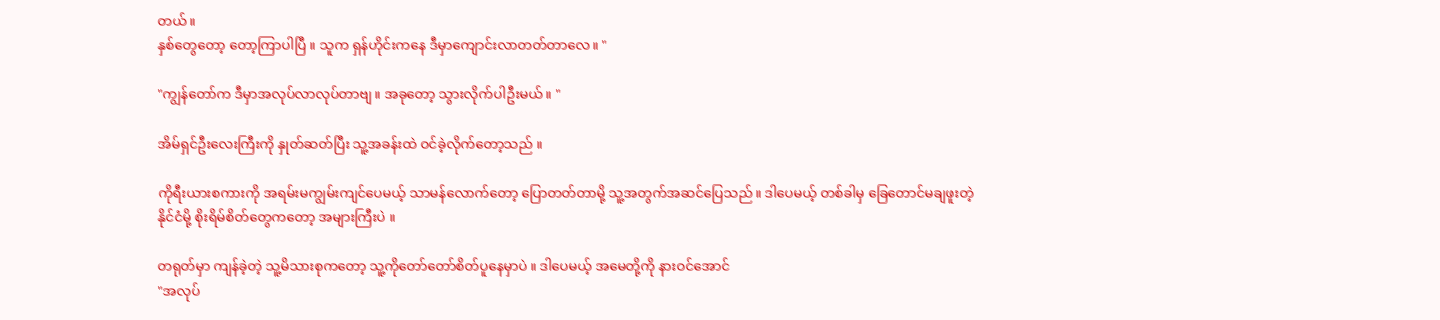တယ်။
နှစ်တွေတော့ တော့ကြာပါပြီ ။ သူက ရှန်ဟိုင်းကနေ ဒီမှာ‌ကျောင်းလာတတ်တာလေ။ "

"ကျွန်တော်က ဒီမှာအလုပ်လာလုပ်တာဗျ။ အခုတော့ သွားလိုက်ပါဦးမယ်။ "

အိမ်ရှင်ဦးလေးကြီးကို နှုတ်ဆတ်ပြီး သူ့အခန်းထဲ ဝင်ခဲ့လိုက်တော့သည် ။

ကိုရီးယားစကားကို အရမ်းမကျွမ်းကျင်ပေမယ့် သာမန်လောက်တော့ ပြောတတ်တာမို့ သူ့အတွက်အဆင်ပြေသည်။ ဒါပေမယ့် တစ်ခါမှ ခြေတောင်မချဖူးတဲ့နိုင်ငံမို့ စိုးရိမ်စိတ်တွေက‌တော့ အများကြီးပဲ ။

တရုတ်မှာ ကျန်ခဲ့တဲ့ သူ့မိသားစုကတော့ သူ့ကိုတော်တော်စိတ်ပူနေမှာပဲ ။ ဒါပေမယ့် အမေတို့ကို နားဝင်အောင်
"အလုပ်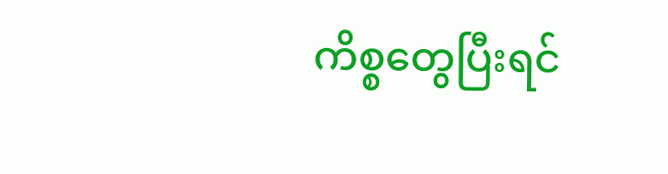ကိစ္စတွေပြီးရင်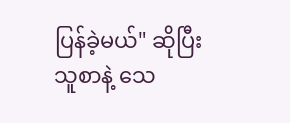ပြန်ခဲ့မယ်" ဆိုပြီး သူစာနဲ့ သေ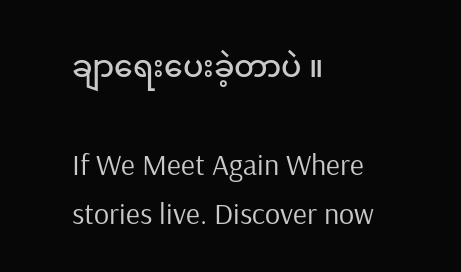ချာရေးပေးခဲ့တာပဲ ။

If We Meet Again Where stories live. Discover now